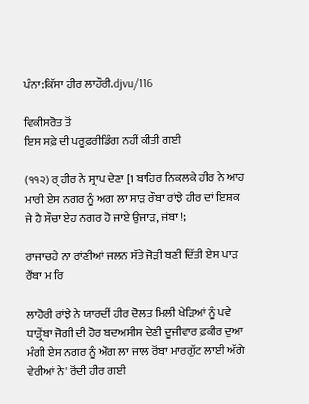ਪੰਨਾ:ਕਿੱਸਾ ਹੀਰ ਲਾਹੌਰੀ.djvu/116

ਵਿਕੀਸਰੋਤ ਤੋਂ
ਇਸ ਸਫ਼ੇ ਦੀ ਪਰੂਫ਼ਰੀਡਿੰਗ ਨਹੀਂ ਕੀਤੀ ਗਈ

(੧੧੨) ਰ੍ ਹੀਰ ਨੇ ਸ੍ਰਾਪ ਦੇਣਾ [1 ਬਾਹਿਰ ਨਿਕਲਕੇ ਹੀਰ ਨੇ ਆਹ ਮਾਰੀ ਏਸ ਨਗਰ ਨੂੰ ਅਗ ਲਾ ਸਾੜ ਰੌਬਾ ਰਾਂਝੇ ਹੀਰ ਦਾਂ ਇਸ਼ਕ ਜੇ ਹੈ ਸੌਚਾ ਏਹ ਨਗਰ ਹੋ ਜਾਏ ਉਜਾੜ, ਜਂਬਾ !;

ਰਾਜਾਚਹੇ ਨਾ ਰਾਂਣੀਆਂ ਜਲਨ ਸੱਤੇ ਜੋੜੀ ਬਣੀ ਦਿੱਤੀ ਏਸ ਪਾੜ ਰੌਂਬਾ ਮ ਰਿ

ਲਾਹੋਰੀ ਰਾਂਝੇ ਨੇ ਯਾਰਦੀਂ ਹੀਰ ਦੋਲਤ ਮਿਲੀ ਖੇੜਿਆਂ ਨੂੰ ਪਵੇ ਧਾੜ੍ਰੇਂਬਾ ਜੋਗੀ ਦੀ ਹੋਰ ਬਦਅਸੀਸ ਦੇਣੀ ਦੂਜੀਵਾਰ ਫ਼ਕੀਰ ਦੁਆ ਮੰਗੀ ਏਸ ਨਗਰ ਨੂੰ ਔਗ ਲਾ ਜਾਲ ਰੋਂਬਾ ਮਾਰਗੁੱਟ ਲਾਈ ਅੱਗੇ ਵੇਰੀਆਂ ਨੇ' ਰੋਂਦੀ ਹੀਰ ਗਈ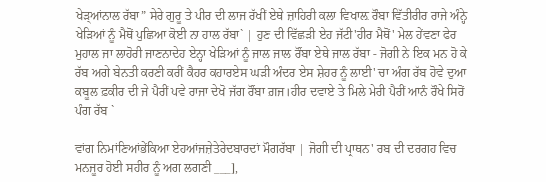ਖੇੜ੍ਆਂਨਾਲ ਰੱਬਾ” ਸੇਰੇ ਗੁਰੂ ਤੇ ਪੀਰ ਦੀ ਲਾਜ ਰੱਖੀਂ ਏਥੇ ਜ਼ਾਹਿਰੀ ਕਲਾ ਵਿਖਾਲ਼ ਰੌਬਾ ਵਿੱਤੀਰੀਰ ਰਾਜੇ ਅੰਨ੍ਹੇ ਖੇੜਿਆਂ ਨੂੰ ਮੈਥੋਂ ਪੁਛਿਆ ਕੋਈ ਨਾ ਹਾਲ ਰੱਬਾ` | ਹੁਣ ਦੀ ਵਿੱਛੜੀ ਏਹ ਜੱਟੀ'ਹੀਰ ਮੈਥੋਂ' ਮੇਲ ਹੇਂਵਣਾ ਫੇਰ ਮੁਹਾਲ ਜਾ ਲਾਹੋਰੀ ਜਾਣਨਾਦੇਹ ਏਨ੍ਹਾ ਖੇੜਿਆਂ ਨੂੰ ਜਾਲ ਜਾਲ ਰੌਂਬਾ ਏਥੇ ਜਾਲ ਰੱਬਾ - ਜੋਗੀ ਨੇ ਇਕ ਮਨ ਹੋ ਕੇ ਰੱਬ ਅਗੇ ਬੇਨਤੀ ਕਰਣੀ ਕਰੀਂ ਕੈਹਰ ਕਹਾਰਏਸ ਘੜੀ ਅੰਦਰ ਏਸ ਸ਼ੇਹਰ ਨੂੰ ਲਾਈ' ਚਾ ਅੰਗ ਰੱਬ ਹੋਵੇ ਦੁਆ ਕਬੂਲ ਫ਼ਕੀਰ ਦੀ ਜੇ ਪੈਰੀਂ ਪਵੇ ਰਾਜਾ ਦੇਖੋ ਜੱਗ ਰੌਂਬਾ ਗ਼ਜ।ਹੀਰ ਦਵਾਏ ਤੇ ਮਿਲੇ ਮੇਰੀ ਪੈਰੀਂ ਆਨੰ ਰੌਖੇ ਸਿਰੋਂ ਪੰਗ ਰੱਬ `

ਵਾਂਗ ਨਿਮਾਂਣਿਆਂਭੇਂਕਿਆ ਏਹਆਂਜਜ਼ੇਤੇਰੇਦਬਾਰਦਾਂ ਮੌਗਰੱਬਾ | ਜੋਗੀ ਦੀ ਪ੍ਰਾਥਨ' ਰਬ ਦੀ ਦਰਗਹ ਵਿਚ ਮਨਜੂਰ ਹੋਈ ਸਹੀਰ ਨੂੰ ਅਗ ਲਗਣੀ ___],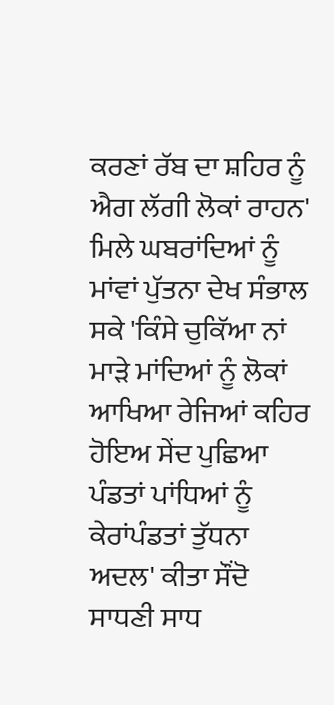ਕਰਣਾਂ ਰੱਬ ਦਾ ਸ਼ਹਿਰ ਨੂੰ ਐਗ ਲੱਗੀ ਲੋਕਾਂ ਰਾਹਨ' ਮਿਲੇ ਘਬਰਾਂਦਿਆਂ ਨੂੰ ਮਾਂਵਾਂ ਪੁੱਤਨਾ ਦੇਖ ਸੰਭਾਲ ਸਕੇ 'ਕਿੰਸੇ ਚੁਕਿੱਆ ਨਾਂ ਮਾੜੇ ਮਾਂਦਿਆਂ ਨੂੰ ਲੋਕਾਂ ਆਖਿਆ ਰੇਜਿਆਂ ਕਹਿਰ ਹੋਇਅ ਸੇਂਦ ਪੁਛਿਆ ਪੰਡਤਾਂ ਪਾਂਧਿਆਂ ਨੂੰ ਕੇਰਾਂਪੰਡਤਾਂ ਤੁੱਧਨਾ ਅਦਲ' ਕੀਤਾ ਸੌਂਦੋ ਸਾਧਣੀ ਸਾਧ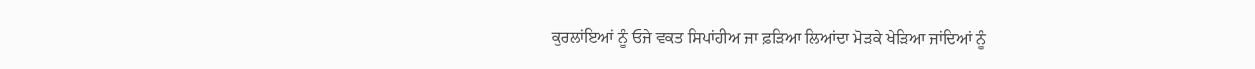ਕੁਰਲਾਂਇਆਂ ਨੂੰ ਓਜੇ ਵਕਤ ਸਿਪਾਂਹੀਅ ਜਾ ਫ਼ੜਿਆ ਲਿਆਂਦਾ ਮੋੜਕੇ ਖੇੜਿਆ ਜਾਂਦਿਆਂ ਨੂੰ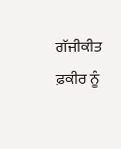ਗੱਜੀਕੀਤ ਫ਼ਕੀਰ ਨੂੰ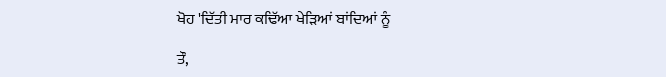ਖੋਹ 'ਦਿੱਤੀ ਮਾਰ ਕਢਿੱਆ ਖੇੜਿਆਂ ਬਾਂਦਿਆਂ ਨੂੰ

ਤੌ,